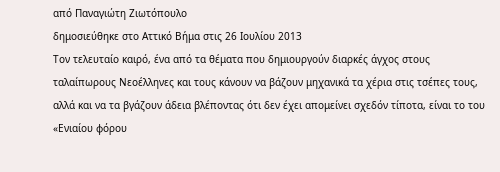από Παναγιώτη Ζιωτόπουλο
δημοσιεύθηκε στο Αττικό Βήμα στις 26 Ιουλίου 2013
Τον τελευταίο καιρό, ένα από τα θέματα που δημιουργούν διαρκές άγχος στους ταλαίπωρους Νεοέλληνες και τους κάνουν να βάζουν μηχανικά τα χέρια στις τσέπες τους, αλλά και να τα βγάζουν άδεια βλέποντας ότι δεν έχει απομείνει σχεδόν τίποτα, είναι το του «Ενιαίου φόρου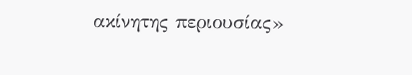ακίνητης περιουσίας»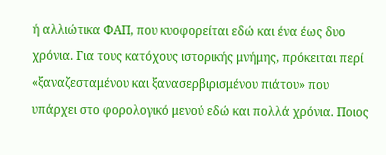ή αλλιώτικα ΦΑΠ, που κυοφορείται εδώ και ένα έως δυο χρόνια. Για τους κατόχους ιστορικής μνήμης, πρόκειται περί «ξαναζεσταμένου και ξανασερβιρισμένου πιάτου» που υπάρχει στο φορολογικό μενού εδώ και πολλά χρόνια. Ποιος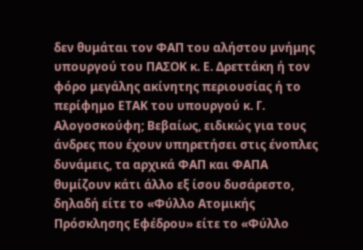δεν θυμάται τον ΦΑΠ του αλήστου μνήμης υπουργού του ΠΑΣΟΚ κ. Ε. Δρεττάκη ή τον φόρο μεγάλης ακίνητης περιουσίας ή το περίφημο ΕΤΑΚ του υπουργού κ. Γ. Αλογοσκούφη; Βεβαίως, ειδικώς για τους άνδρες που έχουν υπηρετήσει στις ένοπλες δυνάμεις, τα αρχικά ΦΑΠ και ΦΑΠΑ θυμίζουν κάτι άλλο εξ ίσου δυσάρεστο, δηλαδή είτε το «Φύλλο Ατομικής Πρόσκλησης Εφέδρου» είτε το «Φύλλο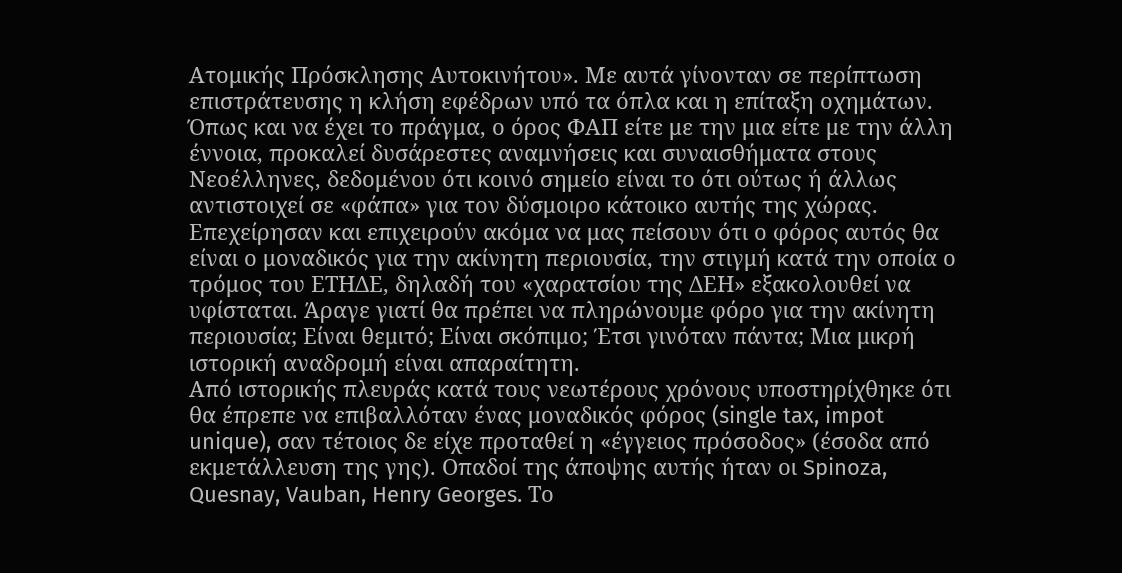Ατομικής Πρόσκλησης Αυτοκινήτου». Με αυτά γίνονταν σε περίπτωση επιστράτευσης η κλήση εφέδρων υπό τα όπλα και η επίταξη οχημάτων. Όπως και να έχει το πράγμα, ο όρος ΦΑΠ είτε με την μια είτε με την άλλη έννοια, προκαλεί δυσάρεστες αναμνήσεις και συναισθήματα στους Νεοέλληνες, δεδομένου ότι κοινό σημείο είναι το ότι ούτως ή άλλως αντιστοιχεί σε «φάπα» για τον δύσμοιρο κάτοικο αυτής της χώρας. Επεχείρησαν και επιχειρούν ακόμα να μας πείσουν ότι ο φόρος αυτός θα είναι ο μοναδικός για την ακίνητη περιουσία, την στιγμή κατά την οποία ο τρόμος του ΕΤΗΔΕ, δηλαδή του «χαρατσίου της ΔΕΗ» εξακολουθεί να υφίσταται. Άραγε γιατί θα πρέπει να πληρώνουμε φόρο για την ακίνητη περιουσία; Είναι θεμιτό; Είναι σκόπιμο; Έτσι γινόταν πάντα; Μια μικρή ιστορική αναδρομή είναι απαραίτητη.
Από ιστορικής πλευράς κατά τους νεωτέρους χρόνους υποστηρίχθηκε ότι θα έπρεπε να επιβαλλόταν ένας μοναδικός φόρος (single tax, impot unique), σαν τέτοιος δε είχε προταθεί η «έγγειος πρόσοδος» (έσοδα από εκμετάλλευση της γης). Οπαδοί της άποψης αυτής ήταν οι Spinoza, Quesnay, Vauban, Henry Georges. Το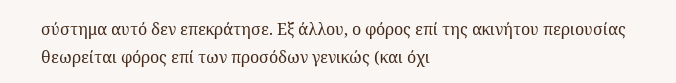σύστημα αυτό δεν επεκράτησε. Εξ άλλου, ο φόρος επί της ακινήτου περιουσίας θεωρείται φόρος επί των προσόδων γενικώς (και όχι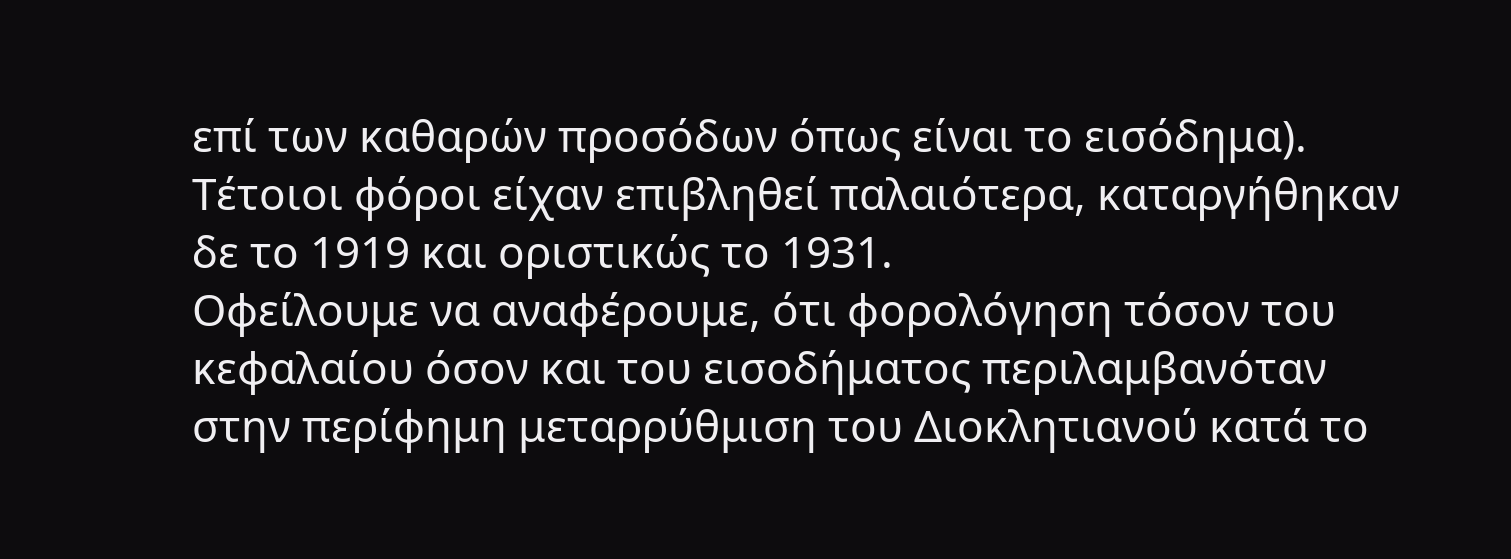επί των καθαρών προσόδων όπως είναι το εισόδημα). Τέτοιοι φόροι είχαν επιβληθεί παλαιότερα, καταργήθηκαν δε το 1919 και οριστικώς το 1931.
Οφείλουμε να αναφέρουμε, ότι φορολόγηση τόσον του κεφαλαίου όσον και του εισοδήματος περιλαμβανόταν στην περίφημη μεταρρύθμιση του Διοκλητιανού κατά το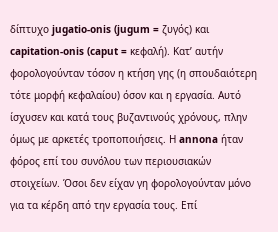δίπτυχο jugatio-onis (jugum = ζυγός) και capitation-onis (caput = κεφαλή). Κατ’ αυτήν φορολογούνταν τόσον η κτήση γης (η σπουδαιότερη τότε μορφή κεφαλαίου) όσον και η εργασία. Αυτό ίσχυσεν και κατά τους βυζαντινούς χρόνους, πλην όμως με αρκετές τροποποιήσεις. Η annona ήταν φόρος επί του συνόλου των περιουσιακών στοιχείων. Όσοι δεν είχαν γη φορολογούνταν μόνο για τα κέρδη από την εργασία τους. Επί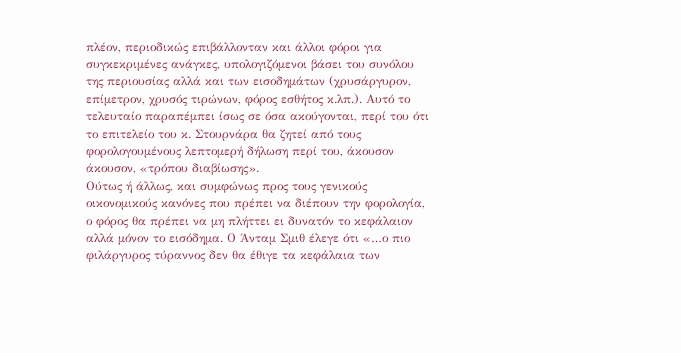πλέον, περιοδικώς επιβάλλονταν και άλλοι φόροι για συγκεκριμένες ανάγκες, υπολογιζόμενοι βάσει του συνόλου της περιουσίας αλλά και των εισοδημάτων (χρυσάργυρον, επίμετρον, χρυσός τιρώνων, φόρος εσθήτος κ.λπ.). Αυτό το τελευταίο παραπέμπει ίσως σε όσα ακούγονται, περί του ότι το επιτελείο του κ. Στουρνάρα θα ζητεί από τους φορολογουμένους λεπτομερή δήλωση περί του, άκουσον άκουσον, «τρόπου διαβίωσης».
Ούτως ή άλλως, και συμφώνως προς τους γενικούς οικονομικούς κανόνες που πρέπει να διέπουν την φορολογία, ο φόρος θα πρέπει να μη πλήττει ει δυνατόν το κεφάλαιον αλλά μόνον το εισόδημα. Ο Άνταμ Σμιθ έλεγε ότι «…ο πιο φιλάργυρος τύραννος δεν θα έθιγε τα κεφάλαια των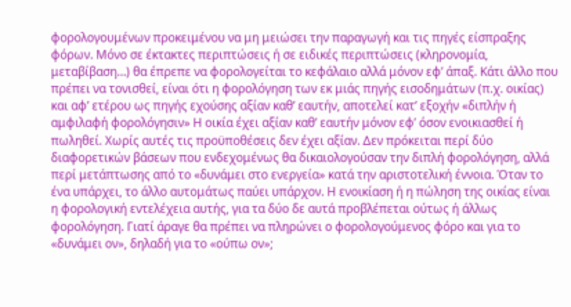φορολογουμένων προκειμένου να μη μειώσει την παραγωγή και τις πηγές είσπραξης φόρων. Μόνο σε έκτακτες περιπτώσεις ή σε ειδικές περιπτώσεις (κληρονομία, μεταβίβαση…) θα έπρεπε να φορολογείται το κεφάλαιο αλλά μόνον εφ’ άπαξ. Κάτι άλλο που πρέπει να τονισθεί, είναι ότι η φορολόγηση των εκ μιάς πηγής εισοδημάτων (π.χ. οικίας) και αφ’ ετέρου ως πηγής εχούσης αξίαν καθ’ εαυτήν, αποτελεί κατ’ εξοχήν «διπλήν ή αμφιλαφή φορολόγησιν» Η οικία έχει αξίαν καθ’ εαυτήν μόνον εφ’ όσον ενοικιασθεί ή πωληθεί. Χωρίς αυτές τις προϋποθέσεις δεν έχει αξίαν. Δεν πρόκειται περί δύο διαφορετικών βάσεων που ενδεχομένως θα δικαιολογούσαν την διπλή φορολόγηση, αλλά περί μετάπτωσης από το «δυνάμει στο ενεργεία» κατά την αριστοτελική έννοια. Όταν το ένα υπάρχει, το άλλο αυτομάτως παύει υπάρχον. Η ενοικίαση ή η πώληση της οικίας είναι η φορολογική εντελέχεια αυτής, για τα δύο δε αυτά προβλέπεται ούτως ή άλλως φορολόγηση. Γιατί άραγε θα πρέπει να πληρώνει ο φορολογούμενος φόρο και για το «δυνάμει ον», δηλαδή για το «ούπω ον»;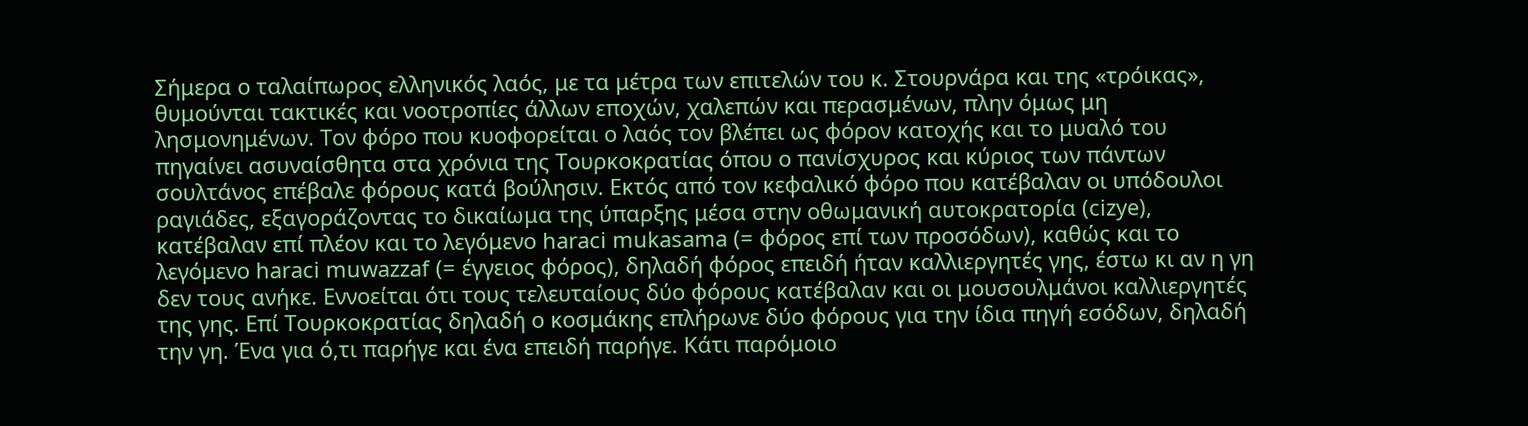Σήμερα ο ταλαίπωρος ελληνικός λαός, με τα μέτρα των επιτελών του κ. Στουρνάρα και της «τρόικας», θυμούνται τακτικές και νοοτροπίες άλλων εποχών, χαλεπών και περασμένων, πλην όμως μη λησμονημένων. Τον φόρο που κυοφορείται ο λαός τον βλέπει ως φόρον κατοχής και το μυαλό του πηγαίνει ασυναίσθητα στα χρόνια της Τουρκοκρατίας όπου ο πανίσχυρος και κύριος των πάντων σουλτάνος επέβαλε φόρους κατά βούλησιν. Εκτός από τον κεφαλικό φόρο που κατέβαλαν οι υπόδουλοι ραγιάδες, εξαγοράζοντας το δικαίωμα της ύπαρξης μέσα στην οθωμανική αυτοκρατορία (cizye), κατέβαλαν επί πλέον και το λεγόμενο haraci mukasama (= φόρος επί των προσόδων), καθώς και το λεγόμενο haraci muwazzaf (= έγγειος φόρος), δηλαδή φόρος επειδή ήταν καλλιεργητές γης, έστω κι αν η γη δεν τους ανήκε. Εννοείται ότι τους τελευταίους δύο φόρους κατέβαλαν και οι μουσουλμάνοι καλλιεργητές της γης. Επί Τουρκοκρατίας δηλαδή ο κοσμάκης επλήρωνε δύο φόρους για την ίδια πηγή εσόδων, δηλαδή την γη. Ένα για ό,τι παρήγε και ένα επειδή παρήγε. Κάτι παρόμοιο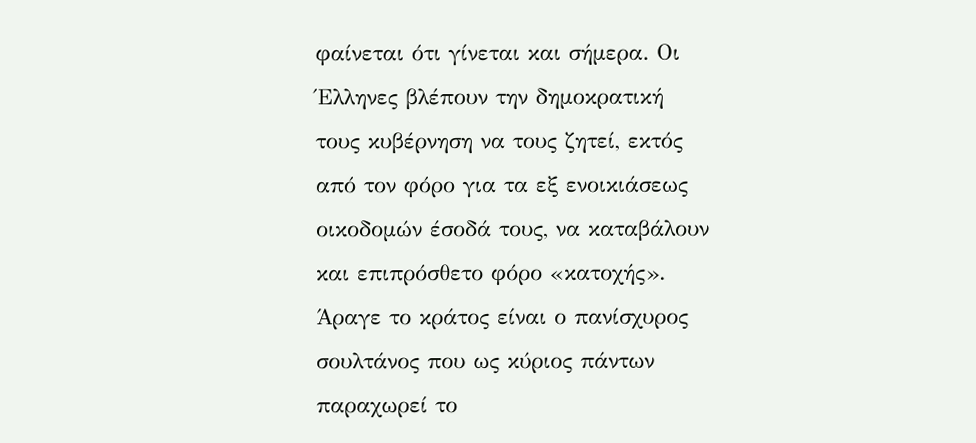φαίνεται ότι γίνεται και σήμερα. Οι Έλληνες βλέπουν την δημοκρατική τους κυβέρνηση να τους ζητεί, εκτός από τον φόρο για τα εξ ενοικιάσεως οικοδομών έσοδά τους, να καταβάλουν και επιπρόσθετο φόρο «κατοχής». Άραγε το κράτος είναι ο πανίσχυρος σουλτάνος που ως κύριος πάντων παραχωρεί το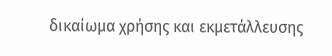δικαίωμα χρήσης και εκμετάλλευσης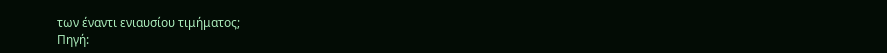των έναντι ενιαυσίου τιμήματος;
Πηγή: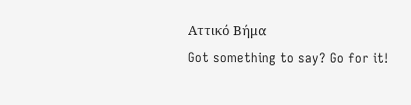Αττικό Βήμα
Got something to say? Go for it!